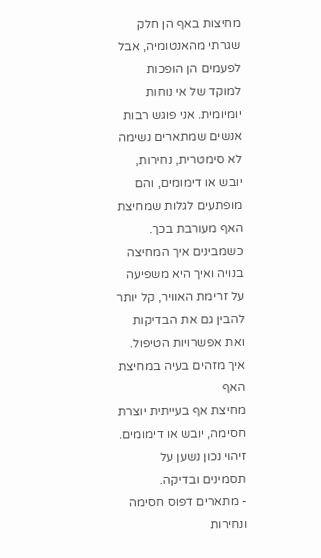מחיצות באף הן חלק שגרתי מהאנטומיה, אבל לפעמים הן הופכות למוקד של אי נוחות יומיומית. אני פוגש רבות אנשים שמתארים נשימה לא סימטרית, נחירות, יובש או דימומים, והם מופתעים לגלות שמחיצת האף מעורבת בכך. כשמבינים איך המחיצה בנויה ואיך היא משפיעה על זרימת האוויר, קל יותר להבין גם את הבדיקות ואת אפשרויות הטיפול.
איך מזהים בעיה במחיצת האף
מחיצת אף בעייתית יוצרת חסימה, יובש או דימומים. זיהוי נכון נשען על תסמינים ובדיקה.
- מתארים דפוס חסימה ונחירות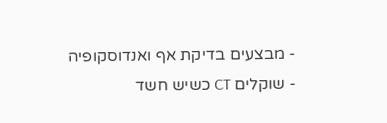- מבצעים בדיקת אף ואנדוסקופיה
- שוקלים CT כשיש חשד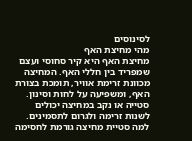לסינוסים
מהי מחיצת האף
מחיצת האף היא קיר סחוסי ועצם שמפריד בין חללי האף. המחיצה מכוונת זרימת אוויר, תומכת בצורת האף, ומשפיעה על לחות וסינון. סטייה או נקב במחיצה יכולים לשנות זרימה ולגרום לתסמינים.
למה סטיית מחיצה גורמת לחסימה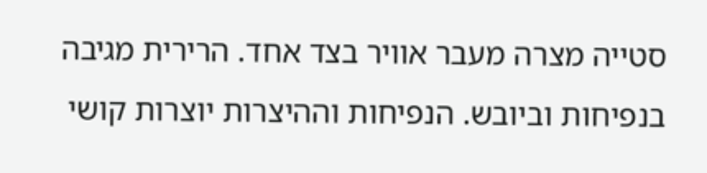סטייה מצרה מעבר אוויר בצד אחד. הרירית מגיבה בנפיחות וביובש. הנפיחות וההיצרות יוצרות קושי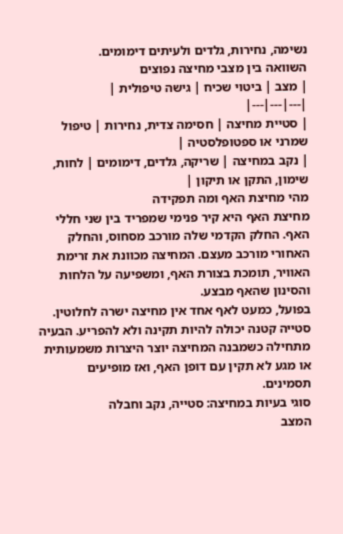נשימה, נחירות, גלדים ולעיתים דימומים.
השוואה בין מצבי מחיצה נפוצים
| מצב | ביטוי שכיח | גישה טיפולית |
|---|---|---|
| סטיית מחיצה | חסימה צדית, נחירות | טיפול שמרני או ספטופלסטיה |
| נקב במחיצה | שריקה, גלדים, דימומים | לחות, שימון, התקן או תיקון |
מהי מחיצת האף ומה תפקידה
מחיצת האף היא קיר פנימי שמפריד בין שני חללי האף. החלק הקדמי שלה מורכב מסחוס, והחלק האחורי מורכב מעצם. המחיצה מכוונת את זרימת האוויר, תומכת בצורת האף, ומשפיעה על הלחות והסינון שהאף מבצע.
בפועל, כמעט לאף אחד אין מחיצה ישרה לחלוטין. סטייה קטנה יכולה להיות תקינה ולא להפריע. הבעיה מתחילה כשמבנה המחיצה יוצר היצרות משמעותית או מגע לא תקין עם דופן האף, ואז מופיעים תסמינים.
סוגי בעיות במחיצה: סטייה, נקב וחבלה
המצב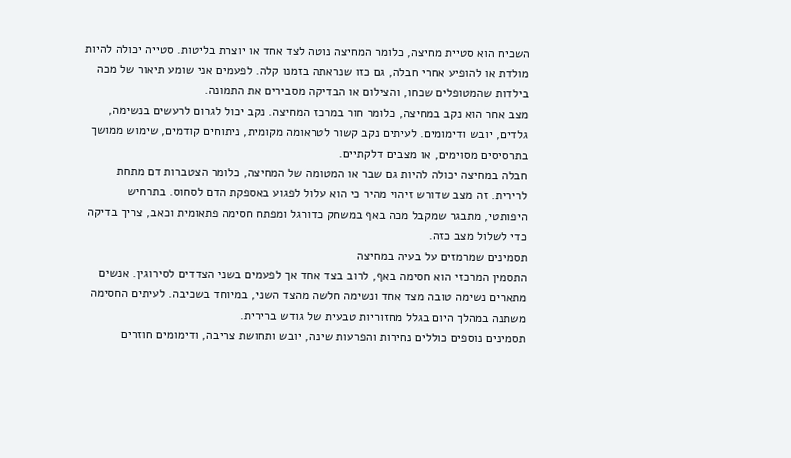השכיח הוא סטיית מחיצה, כלומר המחיצה נוטה לצד אחד או יוצרת בליטות. סטייה יכולה להיות מולדת או להופיע אחרי חבלה, גם כזו שנראתה בזמנו קלה. לפעמים אני שומע תיאור של מכה בילדות שהמטופלים שכחו, והצילום או הבדיקה מסבירים את התמונה.
מצב אחר הוא נקב במחיצה, כלומר חור במרכז המחיצה. נקב יכול לגרום לרעשים בנשימה, גלדים, יובש ודימומים. לעיתים נקב קשור לטראומה מקומית, ניתוחים קודמים, שימוש ממושך בתרסיסים מסוימים, או מצבים דלקתיים.
חבלה במחיצה יכולה להיות גם שבר או המטומה של המחיצה, כלומר הצטברות דם מתחת לרירית. זה מצב שדורש זיהוי מהיר כי הוא עלול לפגוע באספקת הדם לסחוס. בתרחיש היפותטי, מתבגר שמקבל מכה באף במשחק כדורגל ומפתח חסימה פתאומית וכאב, צריך בדיקה כדי לשלול מצב כזה.
תסמינים שמרמזים על בעיה במחיצה
התסמין המרכזי הוא חסימה באף, לרוב בצד אחד אך לפעמים בשני הצדדים לסירוגין. אנשים מתארים נשימה טובה מצד אחד ונשימה חלשה מהצד השני, במיוחד בשכיבה. לעיתים החסימה משתנה במהלך היום בגלל מחזוריות טבעית של גודש ברירית.
תסמינים נוספים כוללים נחירות והפרעות שינה, יובש ותחושת צריבה, ודימומים חוזרים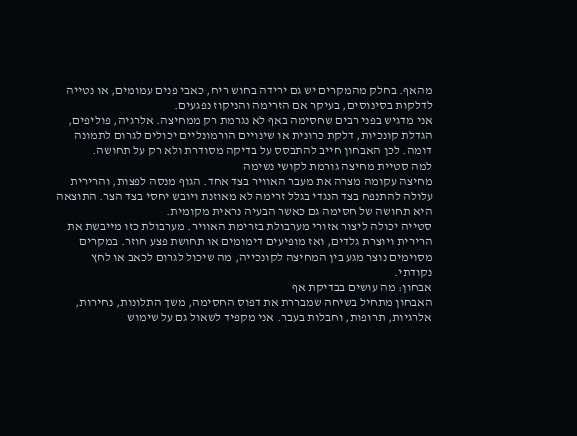מהאף. בחלק מהמקרים יש גם ירידה בחוש ריח, כאבי פנים עמומים, או נטייה לדלקות בסינוסים, בעיקר אם הזרימה והניקוז נפגעים.
אני מדגיש בפני רבים שחסימה באף לא נגרמת רק ממחיצה. אלרגיה, פוליפים, הגדלת קונכיות, דלקת כרונית או שינויים הורמונליים יכולים לגרום לתמונה דומה. לכן האבחון חייב להתבסס על בדיקה מסודרת ולא רק על תחושה.
למה סטיית מחיצה גורמת לקושי נשימה
מחיצה עקומה מצרה את מעבר האוויר בצד אחד. הגוף מנסה לפצות, והרירית עלולה להתנפח בצד הנגדי בגלל זרימה לא מאוזנת ויובש יחסי בצד הצר. התוצאה היא תחושה של חסימה גם כאשר הבעיה נראית מקומית.
סטייה יכולה ליצור אזורי מערבולת בזרימת האוויר. מערבולת כזו מייבשת את הרירית ויוצרת גלדים, ואז מופיעים דימומים או תחושת פצע חוזר. במקרים מסוימים נוצר מגע בין המחיצה לקונכייה, מה שיכול לגרום לכאב או לחץ נקודתי.
אבחון: מה עושים בבדיקת אף
האבחון מתחיל בשיחה שמבררת את דפוס החסימה, משך התלונות, נחירות, אלרגיות, תרופות, וחבלות בעבר. אני מקפיד לשאול גם על שימוש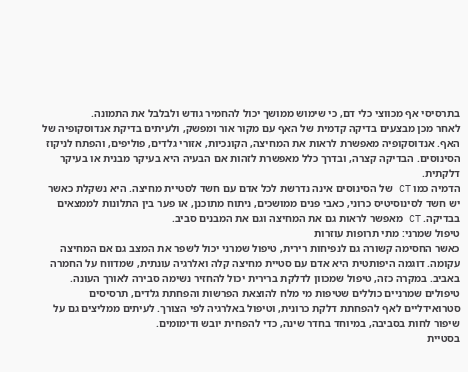בתרסיסי אף מכווצי כלי דם, כי שימוש ממושך יכול להחמיר גודש ולבלבל את התמונה.
לאחר מכן מבצעים בדיקה קדמית של האף עם מקור אור ומפשק, ולעיתים בדיקת אנדוסקופיה של האף. אנדוסקופיה מאפשרת לראות את המחיצה, הקונכיות, אזורי גלדים, פוליפים, והפתח לניקוז הסינוסים. הבדיקה קצרה, ובדרך כלל מאפשרת לזהות אם הבעיה היא בעיקר מבנית או בעיקר דלקתית.
הדמיה כמו CT של הסינוסים אינה נדרשת לכל אדם עם חשד לסטיית מחיצה. היא נשקלת כאשר יש חשד לסינוסיטיס כרוני, כאבי פנים ממושכים, ניתוח מתוכנן, או פער בין התלונות לממצאים בבדיקה. CT מאפשר לראות גם את המחיצה וגם את המבנים סביב.
טיפול שמרני: מתי תרופות עוזרות
כאשר החסימה קשורה גם לנפיחות רירית, טיפול שמרני יכול לשפר את המצב גם אם המחיצה עקומה. דוגמה היפותטית היא אדם עם סטיית מחיצה קלה ואלרגיה עונתית, שמדווח על החמרה באביב. במקרה כזה, טיפול שמכוון לדלקת ברירית יכול להחזיר נשימה סבירה לאורך העונה.
טיפולים שמרניים כוללים שטיפות מי מלח להוצאת הפרשות והפחתת גלדים, תרסיסים סטרואידליים לאף להפחתת דלקת כרונית, וטיפול באלרגיה לפי הצורך. לעיתים ממליצים גם על שיפור לחות בסביבה, במיוחד בחדר שינה, כדי להפחית יובש ודימומים.
בסטיית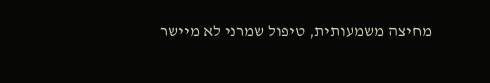מחיצה משמעותית, טיפול שמרני לא מיישר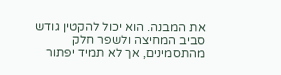את המבנה. הוא יכול להקטין גודש סביב המחיצה ולשפר חלק מהתסמינים, אך לא תמיד יפתור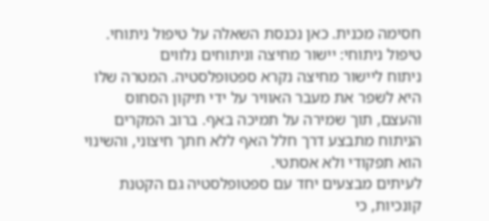חסימה מכנית. כאן נכנסת השאלה על טיפול ניתוחי.
טיפול ניתוחי: יישור מחיצה וניתוחים נלווים
ניתוח ליישור מחיצה נקרא ספטופלסטיה. המטרה שלו היא לשפר את מעבר האוויר על ידי תיקון הסחוס והעצם, תוך שמירה על תמיכה באף. ברוב המקרים הניתוח מתבצע דרך חלל האף ללא חתך חיצוני, והשינוי הוא תפקודי ולא אסתטי.
לעיתים מבצעים יחד עם ספטופלסטיה גם הקטנת קונכיות, כי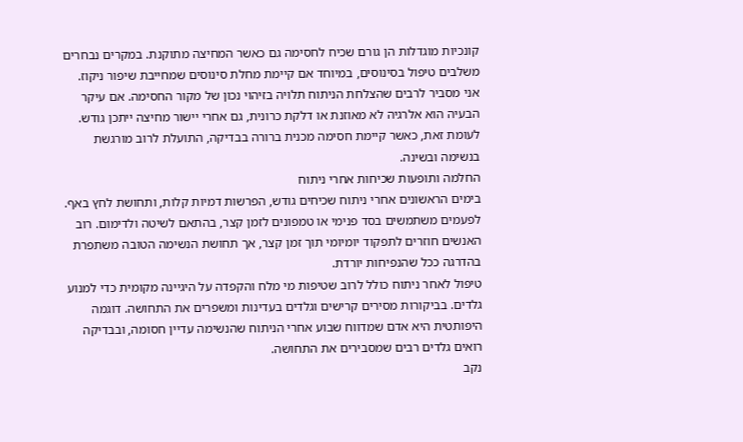קונכיות מוגדלות הן גורם שכיח לחסימה גם כאשר המחיצה מתוקנת. במקרים נבחרים משלבים טיפול בסינוסים, במיוחד אם קיימת מחלת סינוסים שמחייבת שיפור ניקוז.
אני מסביר לרבים שהצלחת הניתוח תלויה בזיהוי נכון של מקור החסימה. אם עיקר הבעיה הוא אלרגיה לא מאוזנת או דלקת כרונית, גם אחרי יישור מחיצה ייתכן גודש. לעומת זאת, כאשר קיימת חסימה מכנית ברורה בבדיקה, התועלת לרוב מורגשת בנשימה ובשינה.
החלמה ותופעות שכיחות אחרי ניתוח
בימים הראשונים אחרי ניתוח שכיחים גודש, הפרשות דמיות קלות, ותחושת לחץ באף. לפעמים משתמשים בסד פנימי או טמפונים לזמן קצר, בהתאם לשיטה ולדימום. רוב האנשים חוזרים לתפקוד יומיומי תוך זמן קצר, אך תחושת הנשימה הטובה משתפרת בהדרגה ככל שהנפיחות יורדת.
טיפול לאחר ניתוח כולל לרוב שטיפות מי מלח והקפדה על היגיינה מקומית כדי למנוע גלדים. בביקורות מסירים קרישים וגלדים בעדינות ומשפרים את התחושה. דוגמה היפותטית היא אדם שמדווח שבוע אחרי הניתוח שהנשימה עדיין חסומה, ובבדיקה רואים גלדים רבים שמסבירים את התחושה.
נקב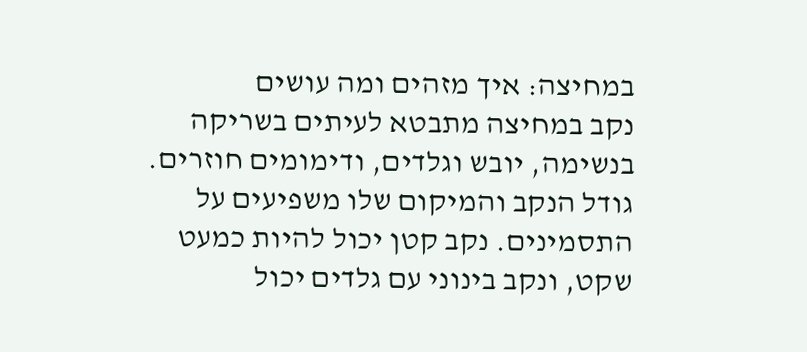במחיצה: איך מזהים ומה עושים
נקב במחיצה מתבטא לעיתים בשריקה בנשימה, יובש וגלדים, ודימומים חוזרים. גודל הנקב והמיקום שלו משפיעים על התסמינים. נקב קטן יכול להיות כמעט שקט, ונקב בינוני עם גלדים יכול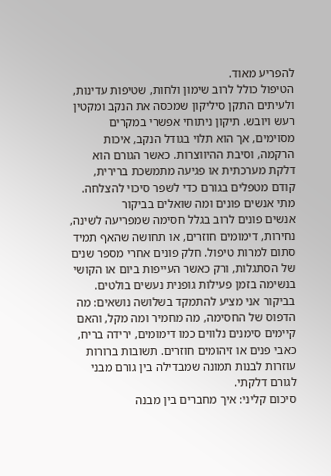להפריע מאוד.
הטיפול כולל לרוב שימון ולחות, שטיפות עדינות, ולעיתים התקן סיליקון שמכסה את הנקב ומקטין רעש ויובש. תיקון ניתוחי אפשרי במקרים מסוימים, אך הוא תלוי בגודל הנקב, איכות הרקמה, וסיבת ההיווצרות. כאשר הגורם הוא דלקת מערכתית או פגיעה מתמשכת ברירית, קודם מטפלים בגורם כדי לשפר סיכוי להצלחה.
מתי אנשים פונים ומה שואלים בביקור
אנשים פונים לרוב בגלל חסימה שמפריעה לשינה, נחירות, דימומים חוזרים, או תחושה שהאף תמיד סתום למרות טיפול. חלק פונים אחרי מספר שנים של הסתגלות, ורק כאשר העייפות ביום או הקושי בנשימה בזמן פעילות גופנית נעשים בולטים.
בביקור אני מציע להתמקד בשלושה נושאים: מה הדפוס של החסימה, מה מחמיר ומה מקל, והאם קיימים סימנים נלווים כמו דימומים, ירידה בריח, כאבי פנים או זיהומים חוזרים. תשובות ברורות עוזרות לבנות תמונה שמבדילה בין גורם מבני לגורם דלקתי.
סיכום קליני: איך מחברים בין מבנה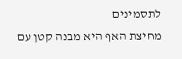לתסמינים
מחיצת האף היא מבנה קטן עם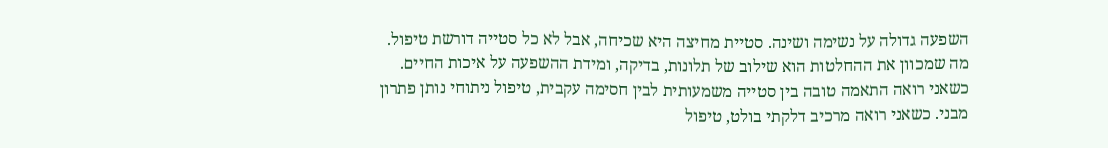השפעה גדולה על נשימה ושינה. סטיית מחיצה היא שכיחה, אבל לא כל סטייה דורשת טיפול. מה שמכוון את ההחלטות הוא שילוב של תלונות, בדיקה, ומידת ההשפעה על איכות החיים.
כשאני רואה התאמה טובה בין סטייה משמעותית לבין חסימה עקבית, טיפול ניתוחי נותן פתרון מבני. כשאני רואה מרכיב דלקתי בולט, טיפול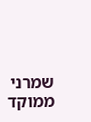שמרני ממוקד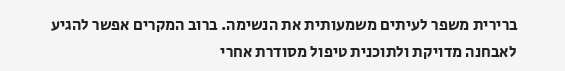ברירית משפר לעיתים משמעותית את הנשימה. ברוב המקרים אפשר להגיע לאבחנה מדויקת ולתוכנית טיפול מסודרת אחרי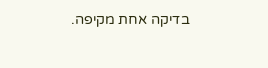בדיקה אחת מקיפה.